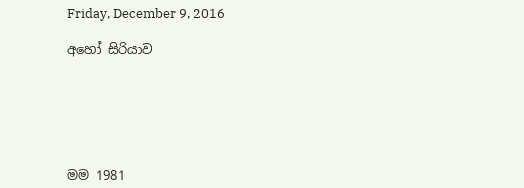Friday, December 9, 2016

අහෝ සිරියාව






මම 1981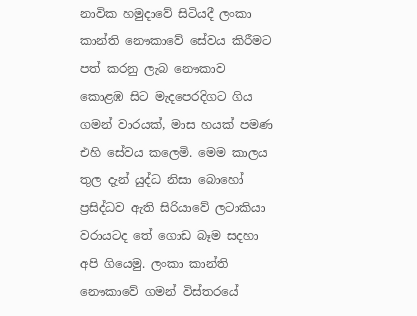නාවික හමුදාවේ සිටියදී ලංකා කාන්ති නෞකාවේ සේවය කිරීමට පත් කරනු ලැබ නෞකාව කොළඹ සිට මැදපෙරදිගට ගිය ගමන් වාරයක්, මාස හයක් පමණ එහි සේවය කලෙමි. මෙම කාලය තුල දැන් යුද්ධ නිසා බොහෝ ප්‍රසිද්ධව ඇති සිරියාවේ ලටාකියා වරායටද තේ ගොඩ බෑම සදහා අපි ගියෙමු. ලංකා කාන්ති නෞකාවේ ගමන් විස්තරයේ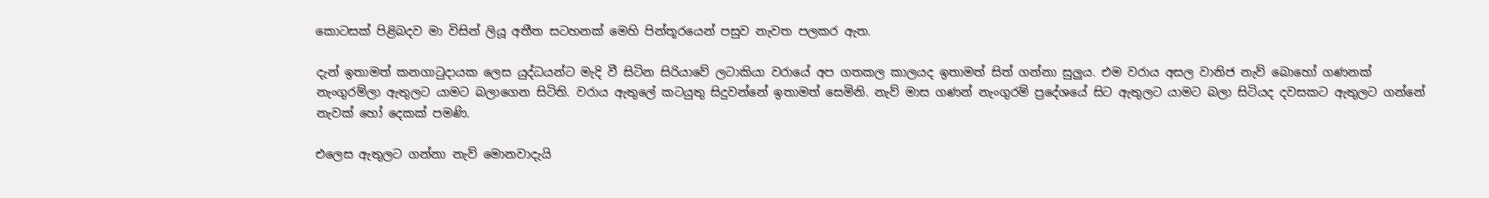කොටසක් පිළිබදව මා විසින් ලියූ අතීත සටහනක් මෙහි පින්තූරයෙන් පසුව නැවත පලකර ඇත.

දැන් ඉතාමත් කනගාටුදායක ලෙස යුද්ධයන්ට මැදි වී සිටින සිරියාවේ ලටාකියා වරායේ අප ගතකල කාලයද ඉතාමත් සිත් ගන්නා සුලුය. එම වරාය අසල වානිජ නැව් බොහෝ ගණනක් නැංගුරම්ලා ඇතුලට යාමට බලාගෙන සිටිති. වරාය ඇතුලේ කටයුතු සිදුවන්නේ ඉතාමත් සෙමිනි. නැව් මාස ගණන් නැංගුරම් ප්‍රදේශයේ සිට ඇතුලට යාමට බලා සිටියද දවසකට ඇතුලට ගන්නේ නැවක් හෝ දෙකක් පමණි.

එලෙස ඇතුලට ගන්නා නැව් මොනවාදැයි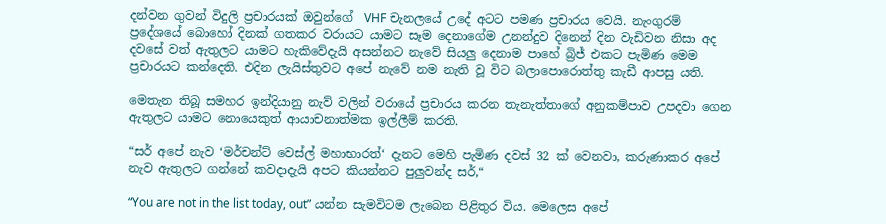දන්වන ගුවන් විදුලි ප්‍රචාරයක් ඔවුන්ගේ  VHF චැනලයේ උදේ අටට පමණ ප්‍රචාරය වෙයි. නැංගුරම් ප්‍රදේශයේ බොහෝ දිනක් ගතකර වරායට යාමට සෑම දෙනාගේම උනන්දුව දිනෙන් දින වැඩිවන නිසා අද දවසේ වත් ඇතුලට යාමට හැකිවේදැයි අසන්නට නැවේ සියලු දෙනාම පාහේ බ්‍රිජ් එකට පැමිණ මෙම ප්‍රචාරයට කන්දෙති. එදින ලැයිස්තුවට අපේ නැවේ නම නැති වූ විට බලාපොරොත්තු කැඩී ආපසු යති.

මෙතැන තිබූ සමහර ඉන්දියානු නැව් වලින් වරායේ ප්‍රචාරය කරන තැනැත්තාගේ අනුකම්පාව උපදවා ගෙන ඇතුලට යාමට නොයෙකුත් ආයාචනාත්මක ඉල්ලීම් කරති.

“සර් අපේ නැව ‘මර්චන්ට් වෙස්ල් මහාභාරත්‘ දැනට මෙහි පැමිණ දවස් 32 ක් වෙනවා, කරුණාකර අපේ නැව ඇතුලට ගන්නේ කවදාදැයි අපට කියන්නට පුලුවන්ද සර්,“

“You are not in the list today, out” යන්න සැමවිටම ලැබෙන පිළිතුර විය. මෙලෙස අපේ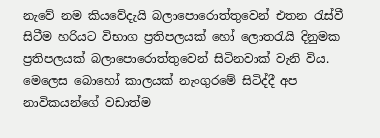නැවේ නම කියවේදැයි බලාපොරොත්තුවෙන් එතන රැස්වී සිටීම හරියට විභාග ප්‍රතිපලයක් හෝ ලොතරැයි දිනුමක ප්‍රතිපලයක් බලාපොරොත්තුවෙන් සිටිනවාක් වැනි විය.  මෙලෙස බොහෝ කාලයක් නැංගුරමේ සිටිද්දී අප නාවිකයන්ගේ වඩාත්ම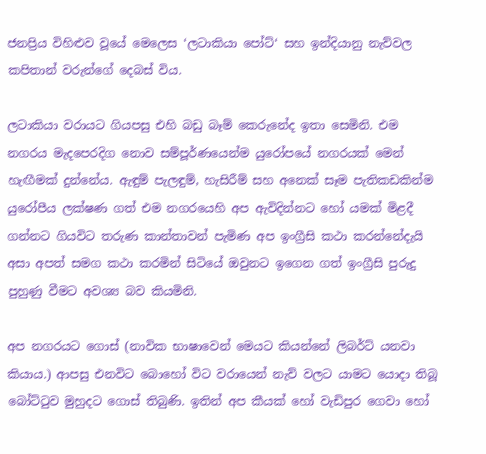ජනප්‍රිය විහිළුව වූයේ මෙලෙස ‘ලටාකියා පෝට්‘ සහ ඉන්දියානු නැව්වල කපිතාන් වරුන්ගේ දෙබස් විය.

ලටාකියා වරායට ගියපසු එහි බඩු බෑම් කෙරුනේද ඉතා සෙමිනි. එම නගරය මැදපෙරදිග නොව සම්පූර්ණයෙන්ම යුරෝපයේ නගරයක් මෙන් හැඟීමක් දුන්නේය. ඇඳුම් පැලඳුම්, හැසිරීම් සහ අනෙක් සෑම පැතිකඩකින්ම යුරෝපීය ලක්ෂණ ගත් එම නගරයෙහි අප ඇවිදින්නට හෝ යමක් මිළදී ගන්නට ගියවිට තරුණ කාන්තාවන් පැමිණ අප ඉංග්‍රීසි කථා කරන්නේදැයි අසා අපත් සමග කථා කරමින් සිටියේ ඔවුනට ඉගෙන ගත් ඉංග්‍රීසි පුරුදු පුහුණු වීමට අවශ්‍ය බව කියමිනි.

අප නගරයට ගොස් (නාවික භාෂාවෙන් මෙයට කියන්නේ ලිබර්ට් යනවා කියාය.) ආපසු එනවිට බොහෝ විට වරායෙන් නැව් වලට යාමට යොදා තිබූ බෝට්ටුව මුහුදට ගොස් තිබුණි. ඉතින් අප කීයක් හෝ වැඩිපුර ගෙවා හෝ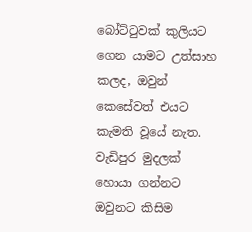බෝට්ටුවක් කුලියට ගෙන යාමට උත්සාහ කලද, ඔවුන් කෙසේවත් එයට කැමති වූයේ නැත. වැඩිපුර මුදලක් හොයා ගන්නට ඔවුනට කිසිම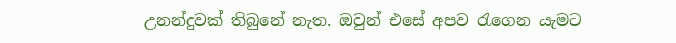උනන්දුවක් තිබුනේ නැත. ඔවුන් එසේ අපව රැගෙන යැමට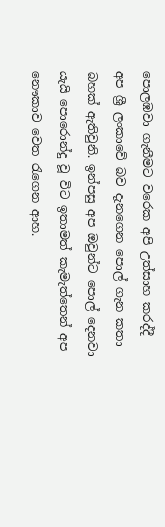පොලඹවා ගැනීමට වරෙක අපි උත්සාහ කරද්දී අප ශ්‍රී ලංකාවේ බව දැනගෙන පොල් ගැන කතා බහක් ඇතිවුනි. ඉන්පසු අප ඔවුන්ට පොල් දෙනවා යැයි පොරොන්දු වූ විට ඉතාමත් කැමැත්තෙන් අප නෞකාව වෙත රැගෙන ආහ.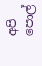අපි පොල්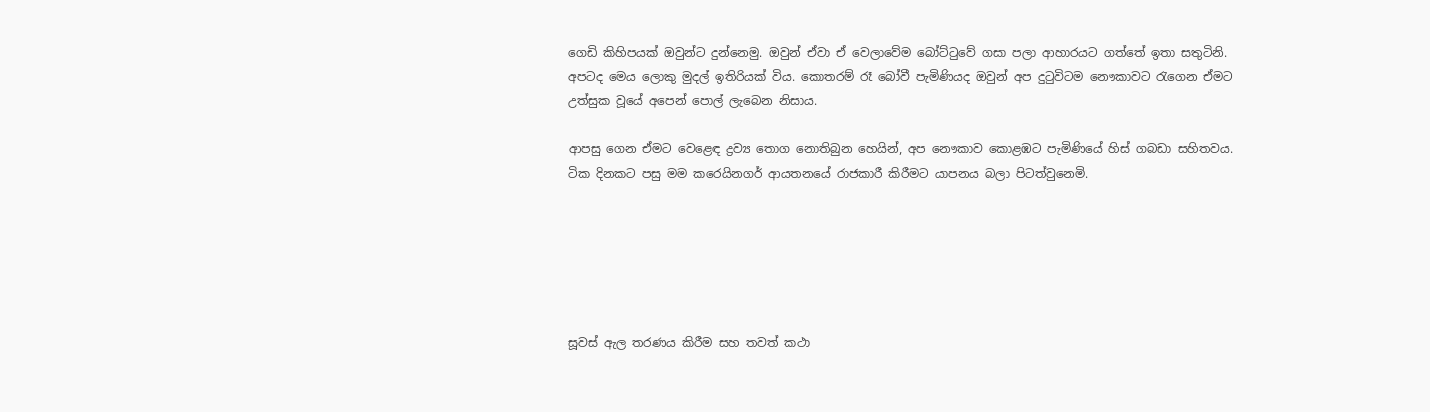ගෙඩි කිහිපයක් ඔවුන්ට දුන්නෙමු. ඔවුන් ඒවා ඒ වෙලාවේම බෝට්ටුවේ ගසා පලා ආහාරයට ගත්තේ ඉතා සතුටිනි. අපටද මෙය ලොකු මුදල් ඉතිරියක් විය. කොතරම් රෑ බෝවී පැමිණියද ඔවුන් අප දුටුවිටම නෞකාවට රැගෙන ඒමට උත්සුක වූයේ අපෙන් පොල් ලැබෙන නිසාය.

ආපසු ගෙන ඒමට වෙළෙඳ ද්‍රව්‍ය තොග නොතිබුන හෙයින්, අප නෞකාව කොළඹට පැමිණියේ හිස් ගබඩා සහිතවය. ටික දිනකට පසු මම කරෙයිනගර් ආයතනයේ රාජකාරී කිරීමට යාපනය බලා පිටත්වුනෙමි.






සූවස් ඇල තරණය කිරීම සහ තවත් කථා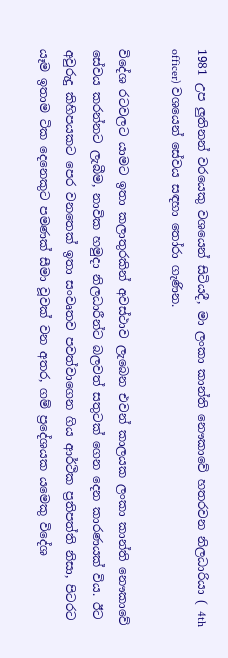1981 උප ලුතිනන් වරයෙකු වශයෙන් සිටියදී, මා ලංකා කාන්ති නෞකාවේ හතරවන නිලධාරියා ( 4th officer) වශයෙන් සේවය සඳහා තෝරා ගැණින.

විදේශ රටවලට යාමට ඉතා කලාතුරකින් අවස්ථාව ලැබෙන එවන් කාලයක ලංකා කාන්ති නෞකාවේ සේවය කරන්නට ලැබීම, නාවික හමුදා නිලධාරීන්ට බලවත් සතුටක් ගෙන දෙන කාරණයක් විය. ඊට අවුරුදු කිහිපයකට පෙර වනතෙක් ඉතා සංවෘතව පවත්වාගෙන ගිය ආර්ථික ප්‍රතිපත්ති නිසා, පිටරට යෑම ඉතාම ටික දෙනෙකුට පමණක් සීමා වූවක් වන අතර, ගම් ප්‍රදේශයක යමෙකු විදේශ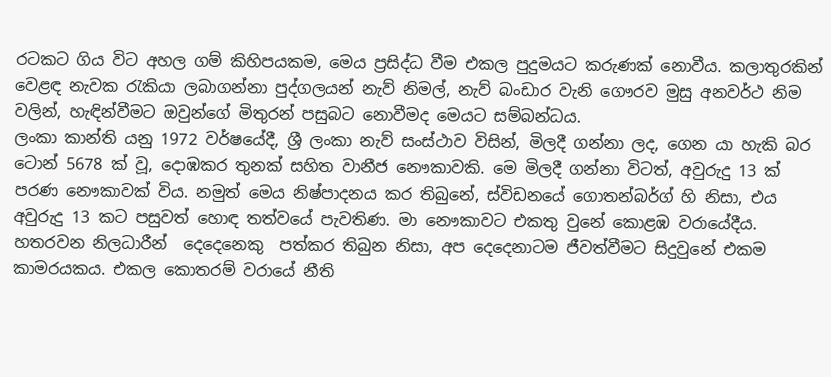රටකට ගිය විට අහල ගම් කිහිපයකම, මෙය ප්‍රසිද්ධ වීම එකල පුදුමයට කරුණක් නොවීය. කලාතුරකින් වෙළඳ නැවක රැකියා ලබාගන්නා පුද්ගලයන් නැව් නිමල්, නැව් බංඩාර වැනි ගෞරව මුසු අනවර්ථ නිම වලින්, හැඳින්වීමට ඔවුන්ගේ මිතුරන් පසුබට නොවීමද මෙයට සම්බන්ධය.
ලංකා කාන්ති යනු 1972 වර්ෂයේදී, ශ්‍රී ලංකා නැව් සංස්ථාව විසින්, මිලදී ගන්නා ලද, ගෙන යා හැකි බර ටොන් 5678 ක් වූ, දොඹකර තුනක් සහිත වානීජ නෞකාවකි. මෙ මිලදී ගන්නා විටත්, අවුරුදු 13 ක් පරණ නෞකාවක් විය. නමුත් මෙය නිෂ්පාදනය කර තිබුනේ, ස්විඩනයේ ගොතන්බර්ග් හි නිසා, එය අවුරුදු 13 කට පසුවත් හොඳ තත්වයේ පැවතිණ. මා නෞකාවට එකතු වුනේ කොළඹ වරායේදීය. හතරවන නිලධාරීන්  දෙදෙනෙකු  පත්කර තිබුන නිසා, අප දෙදෙනාටම ජීවත්වීමට සිදුවුනේ එකම කාමරයකය. එකල කොතරම් වරායේ නීති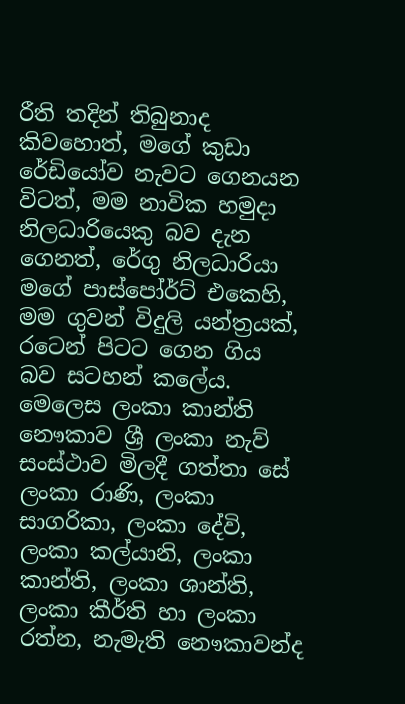රීති තදින් තිබුනාද කිවහොත්, මගේ කුඩා රේඩියෝව නැවට ගෙනයන විටත්, මම නාවික හමුදා නිලධාරියෙකු බව දැන ගෙනත්, රේගු නිලධාරියා මගේ පාස්පෝර්ට් එකෙහි, මම ගුවන් විදුලි යන්ත්‍රයක්, රටෙන් පිටට ගෙන ගිය බව සටහන් කලේය.
මෙලෙස ලංකා කාන්ති නෞකාව ශ්‍රී ලංකා නැව් සංස්ථාව මිලදී ගත්තා සේ ලංකා රාණි, ලංකා සාගරිකා, ලංකා දේවි, ලංකා කල්යානි, ලංකා කාන්ති, ලංකා ශාන්ති, ලංකා කීර්ති හා ලංකා රත්න, නැමැති නෞකාවන්ද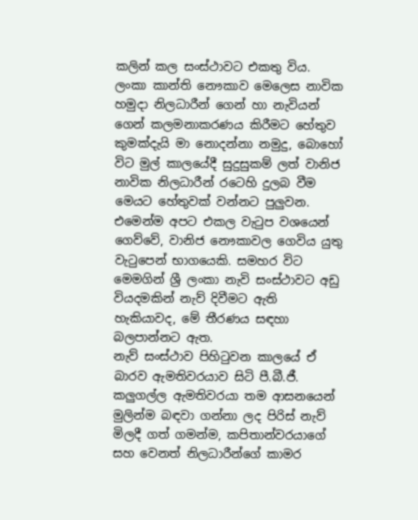කලින් කල සංස්ථාවට එකතු විය. ලංකා කාන්ති නෞකාව මෙලෙස නාවික හමුදා නිලධාරීන් ගෙන් හා නැවියන් ගෙන් කලමනාකරණය කිරීමට හේතුව කුමක්දැයි මා නොදන්නා නමුදු, බොහෝ විට මුල් කාලයේදී සුදුසුකම් ලත් වානිජ නාවික නිලධාරීන් රටෙහි දුලබ වීම මෙයට හේතුවක් වන්නට පුලුවන. එමෙන්ම අපට එකල වැටුප වශයෙන් ගෙව්වේ, වානිජ නෞකාවල ගෙවිය යුතු වැටුපෙන් භාගයෙකි. සමහර විට මෙමගින් ශ්‍රී ලංකා නැවි සංස්ථාවට අඩු වියදමකින් නැව් දිවීමට ඇති හැකියාවද, මේ තීරණය සඳහා බලපාන්නට ඇත.
නැව් සංස්ථාව පිහිටුවන කාලයේ ඒ බාරව ඇමතිවරයාව සිටි පී.බී.ජී. කලුගල්ල ඇමතිවරයා තම ආසනයෙන් මුලින්ම බඳවා ගන්නා ලද පිරිස් නැව් මිලදී ගත් ගමන්ම, කපිතාන්වරයාගේ සහ වෙනත් නිලධාරීන්ගේ කාමර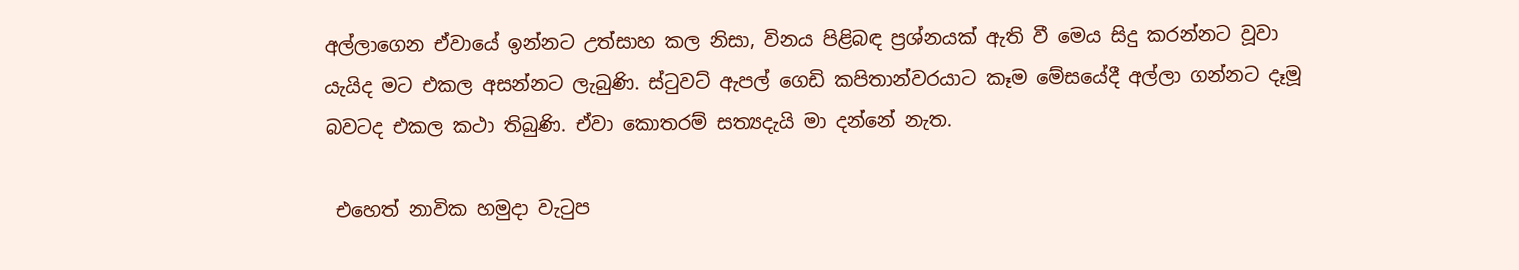අල්ලාගෙන ඒවායේ ඉන්නට උත්සාහ කල නිසා, විනය පිළිබඳ ප්‍රශ්නයක් ඇති වී මෙය සිදු කරන්නට වූවා යැයිද මට එකල අසන්නට ලැබුණි. ස්ටුවට් ඇපල් ගෙඩි කපිතාන්වරයාට කෑම මේසයේදී අල්ලා ගන්නට දෑමූ බවටද එකල කථා තිබුණි. ඒවා කොතරම් සත්‍යදැයි මා දන්නේ නැත.

 එහෙත් නාවික හමුදා වැටුප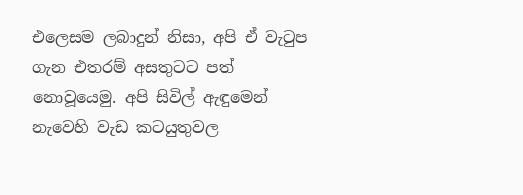එලෙසම ලබාදුන් නිසා, අපි ඒ වැටුප ගැන එතරම් අසතුටට පත් නොවූයෙමු. අපි සිවිල් ඇඳුමෙන් නැවෙහි වැඩ කටයුතුවල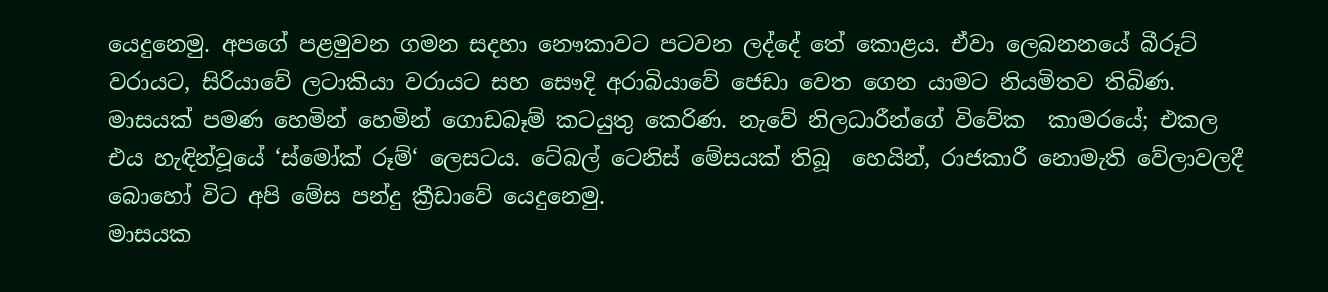යෙදුනෙමු. අපගේ පළමුවන ගමන සදහා නෞකාවට පටවන ලද්දේ තේ කොළය. ඒවා ලෙබනනයේ බීරූට් වරායට, සිරියාවේ ලටාකියා වරායට සහ සෞදි අරාබියාවේ ජෙඩා වෙත ගෙන යාමට නියමිතව තිබිණ. මාසයක් පමණ හෙමින් හෙමින් ගොඩබෑම් කටයුතු කෙරිණ. නැවේ නිලධාරීන්ගේ විවේක  කාමරයේ; එකල එය හැඳින්වූයේ ‘ස්මෝක් රූම්‘ ලෙසටය. ටේබල් ටෙනිස් මේසයක් තිබූ  හෙයින්, රාජකාරී නොමැති වේලාවලදී බොහෝ විට අපි මේස පන්දු ක්‍රීඩාවේ යෙදුනෙමු.
මාසයක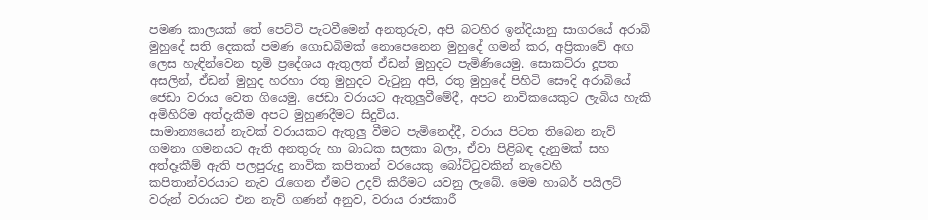පමණ කාලයක් තේ පෙට්ටි පැටවීමෙන් අනතුරුව, අපි බටහිර ඉන්දියානු සාගරයේ අරාබි මුහුදේ සති දෙකක් පමණ ගොඩබිමක් නොපෙනෙන මුහුදේ ගමන් කර, අප්‍රිකාවේ අඟ ලෙස හැඳින්වෙන භූමි ප්‍රදේශය ඇතුලත් ඒඩන් මුහුදට පැමිණියෙමු. සොකට්රා දූපත අසලින්, ඒඩන් මුහුද හරහා රතු මුහුදට වැටුනු අපි, රතු මුහුදේ පිහිටි සෞදි අරාබියේ ජෙඩා වරාය වෙත ගියෙමු. ජෙඩා වරායට ඇතුලුවීමේදී, අපට නාවිකයෙකුට ලැබිය හැකි අමිහිරිම අත්දැකීම අපට මුහුණදීමට සිදුවිය.
සාමාන්‍යයෙන් නැවක් වරායකට ඇතුලු වීමට පැමිනෙද්දී, වරාය පිටත තිබෙන නැව් ගමනා ගමනයට ඇති අනතුරු හා බාධක සලකා බලා, ඒවා පිළිබඳ දැනුමක් සහ අත්දෑකීම් ඇති පලපුරුදු නාවික කපිතාන් වරයෙකු බෝට්ටුවකින් නැවෙහි කපිතාන්වරයාට නැව රැගෙන ඒමට උදව් කිරීමට යවනු ලැබේ. මෙම හාබර් පයිලට් වරුන් වරායට එන නැව් ගණන් අනුව, වරාය රාජකාරී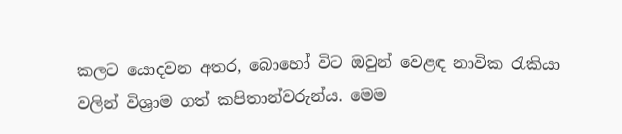කලට යොදවන අතර, බොහෝ විට ඔවුන් වෙළඳ නාවික රැකියා වලින් විශ්‍රාම ගත් කපිතාන්වරුන්ය. මෙම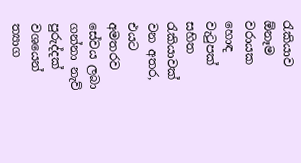රැකියාව ඕනෑම වරායක හොඳ වැටුපක් සහිත රැකියාවක් වන අතර, එයට අමතරව සේවය ලබා ගන්නා නැව් පුරුද්දක් වශයෙන් ත්‍යාග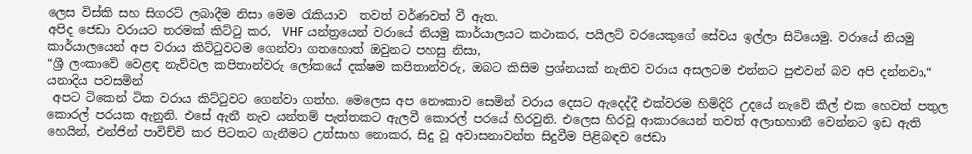ලෙස විස්කි සහ සිගරට් ලබාදීම නිසා මෙම රැකියාව  තවත් වර්ණවත් වී ඇත.
අපිද ජෙඩා වරායට තරමක් කිට්ටු කර,  VHF යන්ත්‍රයෙන් වරායේ නියමු කාර්යාලයට කථාකර, පයිලට් වරයෙකුගේ සේවය ඉල්ලා සිටියෙමු. වරායේ නියමු කාර්යාලයෙන් අප වරාය කිට්ටුවටම ගෙන්වා ගතහොත් ඔවුනට පහසු නිසා,
“ශ්‍රී ලංකාවේ වෙළඳ නැව්වල කපිතාන්වරු ලෝකයේ දක්ෂම කපිතාන්වරු, ඔබට කිසිම ප්‍රශ්නයක් නැතිව වරාය අසලටම එන්නට පුළුවන් බව අපි දන්නවා,“ යනාදිය පවසමින්
 අපට ටිකෙන් ටික වරාය කිට්ටුවට ගෙන්වා ගත්හ. මෙලෙස අප නෞකාව සෙමින් වරාය දෙසට ඇදෙද්දී එක්වරම හිමිදිරි උදයේ නැවේ කීල් එක හෙවත් පතුල කොරල් පරයක ඇනුනි. එසේ ඇනී නැව යන්තම් පැත්තකට ඇලවී කොරල් පරයේ හිරවුනි. එලෙස හිරවූ ආකාරයෙන් තවත් අලාභහානී වෙන්නට ඉඩ ඇති හෙයින්, එන්ජින් පාවිච්චි කර පිටතට ගැනීමට උත්සාහ නොකර, සිදු වූ අවාසනාවන්ත සිදුවීම පිළිබඳව ජෙඩා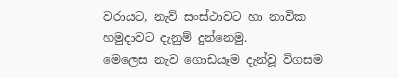වරායට, නැව් සංස්ථාවට හා නාවික හමුදාවට දැනුම් දුන්නෙමු.
මෙලෙස නැව ගොඩයෑම දැන්වූ විගසම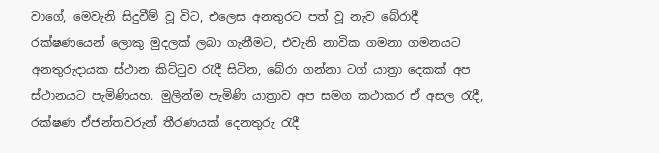වාගේ, මෙවැනි සිදුවීම් වූ විට, එලෙස අනතුරට පත් වූ නැව බේරාදී රක්ෂණයෙන් ලොකු මුදලක් ලබා ගැනීමට, එවැනි නාවික ගමනා ගමනයට අනතුරුදායක ස්ථාන කිට්ටුව රැදී සිටින, බේරා ගන්නා ටග් යාත්‍රා දෙකක් අප ස්ථානයට පැමිණියහ. මුලින්ම පැමිණි යාත්‍රාව අප සමග කථාකර ඒ අසල රැදී, රක්ෂණ ඒජන්තවරුන් තීරණයක් දෙනතුරු රැදී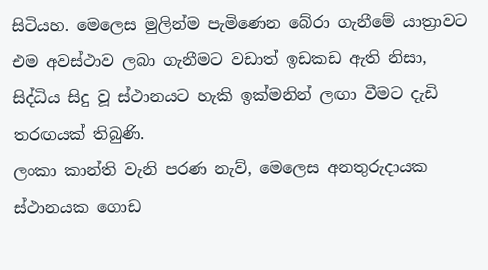සිටියහ. මෙලෙස මුලින්ම පැමිණෙන බේරා ගැනීමේ යාත්‍රාවට එම අවස්ථාව ලබා ගැනීමට වඩාත් ඉඩකඩ ඇති නිසා, සිද්ධිය සිදු වූ ස්ථානයට හැකි ඉක්මනින් ලඟා වීමට දැඩි තරඟයක් තිබුණි.
ලංකා කාන්ති වැනි පරණ නැව්, මෙලෙස අනතුරුදායක ස්ථානයක ගොඩ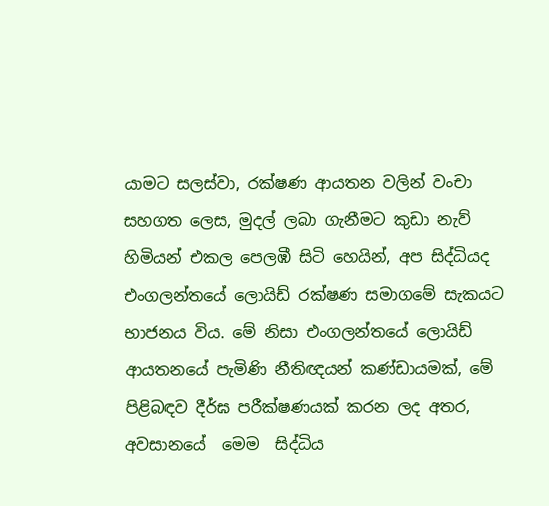යාමට සලස්වා, රක්ෂණ ආයතන වලින් වංචා සහගත ලෙස, මුදල් ලබා ගැනීමට කුඩා නැව් හිමියන් එකල පෙලඹී සිටි හෙයින්, අප සිද්ධියද එංගලන්තයේ ලොයිඩ් රක්ෂණ සමාගමේ සැකයට භාජනය විය. මේ නිසා එංගලන්තයේ ලොයිඩ් ආයතනයේ පැමිණි නීතිඥයන් කණ්ඩායමක්, මේ පිළිබඳව දීර්ඝ පරීක්ෂණයක් කරන ලද අතර, අවසානයේ  මෙම  සිද්ධිය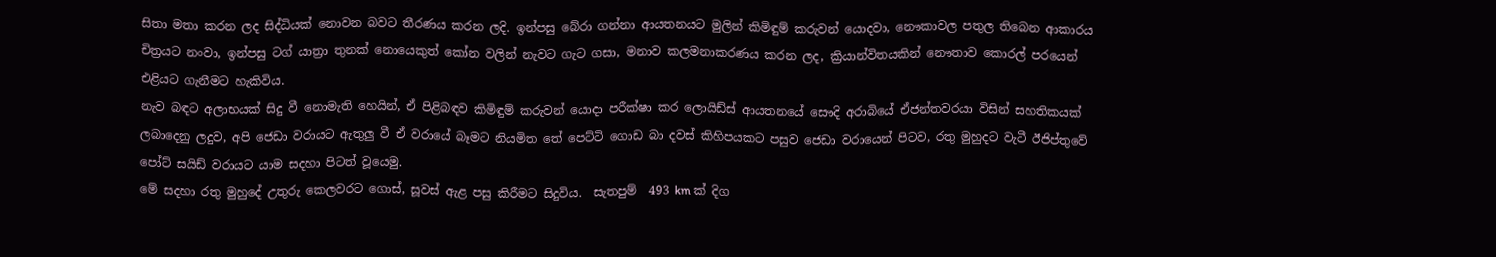සිතා මතා කරන ලද සිද්ධියක් නොවන බවට තීරණය කරන ලදි. ඉන්පසු බේරා ගන්නා ආයතනයට මුලින් කිමිඳුම් කරුවන් යොදවා, නෞකාවල පතුල තිබෙන ආකාරය චිත්‍රයට නංවා, ඉන්පසු ටග් යාත්‍රා තුනක් නොයෙකුත් කෝන වලින් නැවට ගැට ගසා, මනාව කලමනාකරණය කරන ලද, ක්‍රියාන්විතයකින් නෞතාව කොරල් පරයෙන් එළියට ගැනීමට හැකිවිය.
නැව බඳට අලාභයක් සිදු වී නොමැති හෙයින්, ඒ පිළිබඳව කිමිඳුම් කරුවන් යොදා පරීක්ෂා කර ලොයිඩ්ස් ආයතනයේ සෞදි අරාබියේ ඒජන්තවරයා විසින් සහතිකයක් ලබාදෙනු ලදුව, අපි ජෙඩා වරායට ඇතුලු වී ඒ වරායේ බෑමට නියමිත තේ පෙට්ටි ගොඩ බා දවස් කිහිපයකට පසුව ජෙඩා වරායෙන් පිටව, රතු මුහුදට වැටී ඊජිප්තුවේ පෝට් සයිඩ් වරායට යාම සදහා පිටත් වූයෙමු.
මේ සදහා රතු මුහුදේ උතුරු කෙලවරට ගොස්, සූවස් ඇළ පසු කිරීමට සිදුවිය.  සැතපුම්  493 km ක් දිග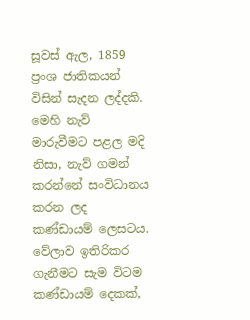සූවස් ඇල, 1859 ප්‍රංශ ජාතිකයන් විසින් සැදන ලද්දකි. මෙහි නැව් මාරුවීමට පළල මදි නිසා, නැව් ගමන් කරන්නේ සංවිධානය කරන ලද කණ්ඩායම් ලෙසටය. වේලාව ඉතිරිකර ගැනීමට සැම විටම කණ්ඩායම් දෙකක්,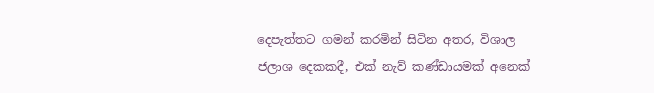දෙපැත්තට ගමන් කරමින් සිටින අතර, විශාල ජලාශ දෙකකදී, එක් නැව් කණ්ඩායමක් අනෙක්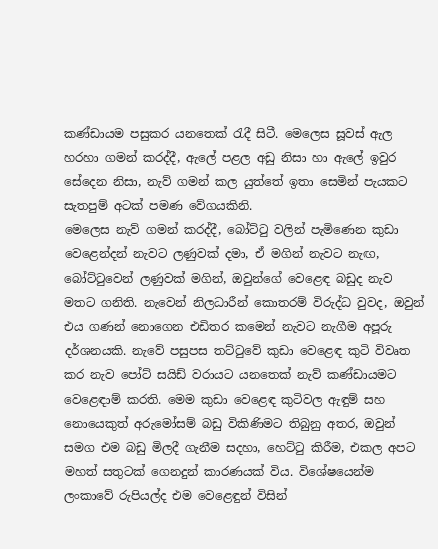කණ්ඩායම පසුකර යනතෙක් රැදී සිටී. මෙලෙස සූවස් ඇල හරහා ගමන් කරද්දී, ඇලේ පළල අඩු නිසා හා ඇලේ ඉවුර සේදෙන නිසා, නැව් ගමන් කල යුත්තේ ඉතා සෙමින් පැයකට සැතපුම් අටක් පමණ වේගයකිනි.
මෙලෙස නැව් ගමන් කරද්දී, බෝට්ටු වලින් පැමිණෙන කුඩා වෙළෙන්දන් නැවට ලණුවක් දමා, ඒ මගින් නැවට නැඟ, බෝට්ටුවෙන් ලණුවක් මගින්, ඔවුන්ගේ වෙළෙඳ බඩුද නැව මතට ගනිති. නැවෙන් නිලධාරීන් කොතරම් විරුද්ධ වුවද, ඔවුන් එය ගණන් නොගෙන එඩිතර කමෙන් නැවට නැගීම අපූරු දර්ශනයකි. නැවේ පසුපස තට්ටුවේ කුඩා වෙළෙඳ කුටි විවෘත කර නැව පෝට් සයිඩ් වරායට යනතෙක් නැව් කණ්ඩායමට වෙළෙඳාම් කරති. මෙම කුඩා වෙළෙඳ කුටිවල ඇඳුම් සහ නොයෙකුත් අරුමෝසම් බඩු විකිණිමට තිබුනු අතර, ඔවුන් සමග එම බඩු මිලදී ගැනීම සදහා, හෙට්ටු කිරීම, එකල අපට මහත් සතුටක් ගෙනදුන් කාරණයක් විය. විශේෂයෙන්ම ලංකාවේ රුපියල්ද එම වෙළෙඳුන් විසින්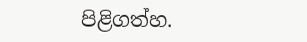පිළිගත්හ.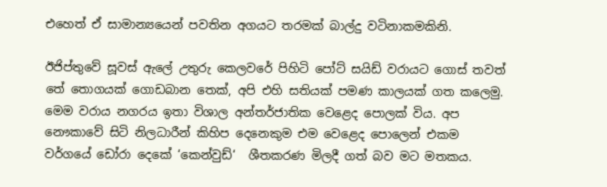එහෙත් ඒ සාමාන්‍යයෙන් පවතින අගයට තරමක් බාල්දු වටිනාකමකිනි.

ඊජිප්තුවේ සූවස් ඇලේ උතුරු කෙලවරේ පිහිටි පෝට් සයිඩ් වරායට ගොස් තවත් තේ තොගයක් ගොඩබාන තෙක්, අපි එහි සතියක් පමණ කාලයක් ගත කලෙමු. මෙම වරාය නගරය ඉතා විශාල අන්තර්ජාතික වෙළෙද පොලක් විය. අප නෞකාවේ සිටි නිලධාරීන් කිහිප දෙනෙකුම එම වෙළෙද පොලෙන් එකම වර්ගයේ ඩෝරා දෙකේ ‘කෙන්වුඩ්‘  ශීතකරණ මිලදී ගත් බව මට මතකය.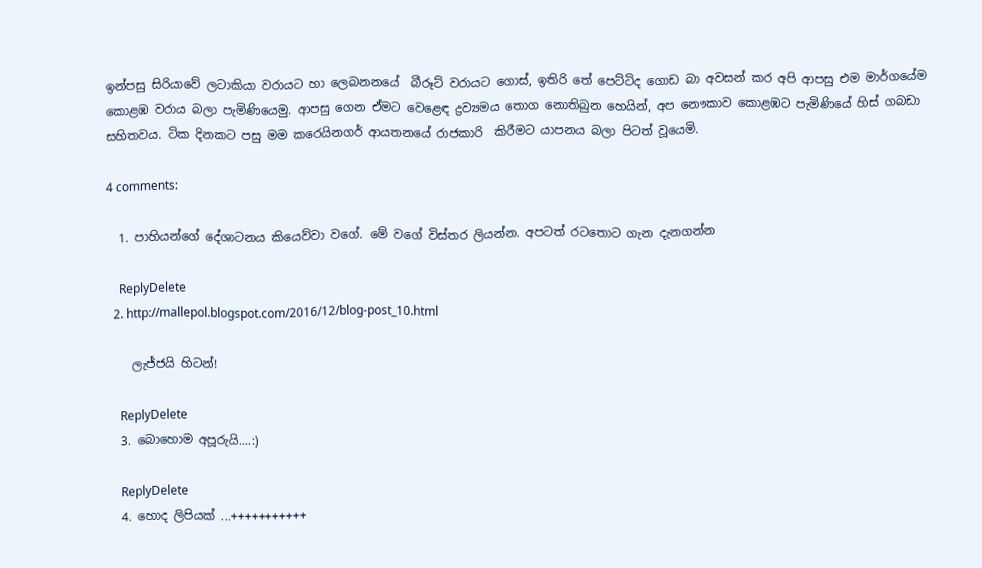ඉන්පසු සිරියාවේ ලටාකියා වරායට හා ලෙබනනයේ  බීරූට් වරායට ගොස්, ඉතිරි තේ පෙට්ටිද ගොඩ බා අවසන් කර අපි ආපසු එම මාර්ගයේම කොළඹ වරාය බලා පැමිණියෙමු. ආපසු ගෙන ඒමට වෙළෙඳ ද්‍රව්‍යමය තොග නොතිබුන හෙයින්, අප නෞකාව කොළඹට පැමිණියේ හිස් ගබඩා සහිතවය. ටික දිනකට පසු මම කරෙයිනගර් ආයතනයේ රාජකාරි  කිරීමට යාපනය බලා පිටත් වූයෙමි.

4 comments:

  1. පාහියන්ගේ දේශාටනය කියෙව්වා වගේ. මේ වගේ විස්තර ලියන්න. අපටත් රටතොට ගැන දැනගන්න

    ReplyDelete
  2. http://mallepol.blogspot.com/2016/12/blog-post_10.html

    ලැජ්ජයි හිටන්!

    ReplyDelete
  3. බොහොම අපූරුයි....:)

    ReplyDelete
  4. හොද ලිපියක් ...+++++++++++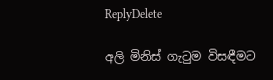ReplyDelete

අලි මිනිස් ගැටුම විසඳීමට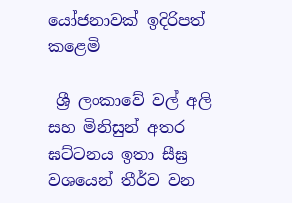යෝජනාවක් ඉදිරිපත් කළෙමි

 ශ්‍රී ලංකාවේ වල් අලි සහ මිනිසුන් අතර ඝට්ටනය ඉතා සීඝ්‍ර වශයෙන් තීර්ව වන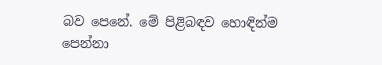බව පෙනේ. මේ පිළිබඳව හොඳින්ම පෙන්නා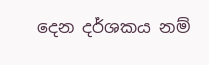දෙන දර්ශකය නම්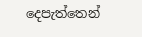දෙපැත්තෙන්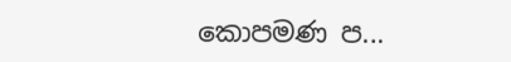කොපමණ ප...